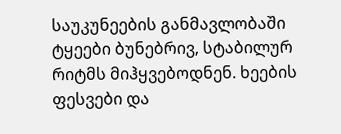საუკუნეების განმავლობაში ტყეები ბუნებრივ, სტაბილურ რიტმს მიჰყვებოდნენ. ხეების ფესვები და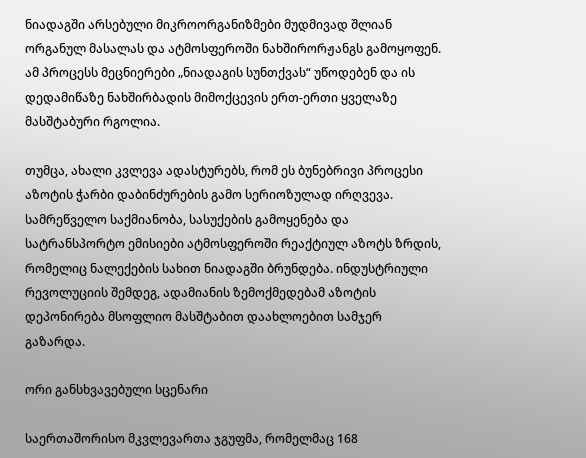ნიადაგში არსებული მიკროორგანიზმები მუდმივად შლიან ორგანულ მასალას და ატმოსფეროში ნახშირორჟანგს გამოყოფენ. ამ პროცესს მეცნიერები „ნიადაგის სუნთქვას“ უწოდებენ და ის დედამიწაზე ნახშირბადის მიმოქცევის ერთ-ერთი ყველაზე მასშტაბური რგოლია.

თუმცა, ახალი კვლევა ადასტურებს, რომ ეს ბუნებრივი პროცესი აზოტის ჭარბი დაბინძურების გამო სერიოზულად ირღვევა. სამრეწველო საქმიანობა, სასუქების გამოყენება და სატრანსპორტო ემისიები ატმოსფეროში რეაქტიულ აზოტს ზრდის, რომელიც ნალექების სახით ნიადაგში ბრუნდება. ინდუსტრიული რევოლუციის შემდეგ, ადამიანის ზემოქმედებამ აზოტის დეპონირება მსოფლიო მასშტაბით დაახლოებით სამჯერ გაზარდა.

ორი განსხვავებული სცენარი

საერთაშორისო მკვლევართა ჯგუფმა, რომელმაც 168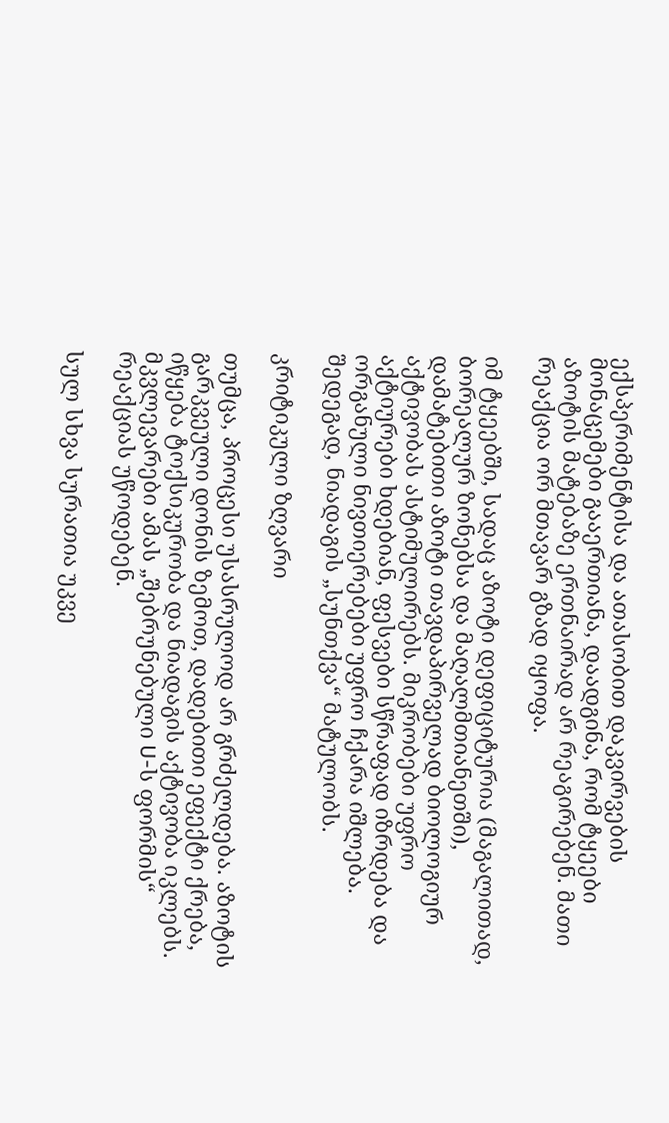ექსპერიმენტისა და ათასობით დაკვირვების მონაცემები გააერთიანა, დაადგინა, რომ ტყეები აზოტის მატებაზე ერთნაირად არ რეაგირებენ. მათი რეაქცია ორ მთავარ გზად იყოფა.

იმ ტყეებში, სადაც აზოტი დეფიციტურია (მაგალითად, ბორეალურ ზონებსა და მაღალმთიანეთში), დამატებითი აზოტი თავდაპირველად ბიოლოგიურ აქტივობას ასტიმულირებს. მიკრობები უფრო აქტიურები ხდებიან, ფესვები სწრაფად იზრდება და ორგანული ნივთიერებები უფრო ჩქარა იშლება. შედეგად, ნიადაგის „სუნთქვა“ მატულობს.

კრიტიკული ზღვარი

თუმცა, პროცესი უსასრულოდ არ გრძელდება. აზოტის გარკვეული დონის ზემოთ, დადებითი ეფექტი ქრება, იწყება ტოქსიკურობა და ნიადაგის აქტივობა იკლებს. მკვლევარები ამას „შებრუნებული U-ს ფორმის“ რეაქციას უწოდებენ.

სულ სხვა სურათია უკვე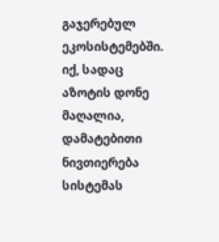გაჯერებულ ეკოსისტემებში. იქ, სადაც აზოტის დონე მაღალია, დამატებითი ნივთიერება სისტემას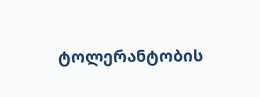ტოლერანტობის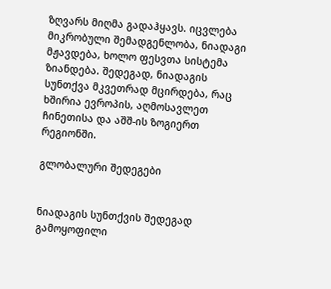ზღვარს მიღმა გადაჰყავს. იცვლება მიკრობული შემადგენლობა, ნიადაგი მჟავდება, ხოლო ფესვთა სისტემა ზიანდება. შედეგად, ნიადაგის სუნთქვა მკვეთრად მცირდება, რაც ხშირია ევროპის, აღმოსავლეთ ჩინეთისა და აშშ-ის ზოგიერთ რეგიონში.

გლობალური შედეგები


ნიადაგის სუნთქვის შედეგად გამოყოფილი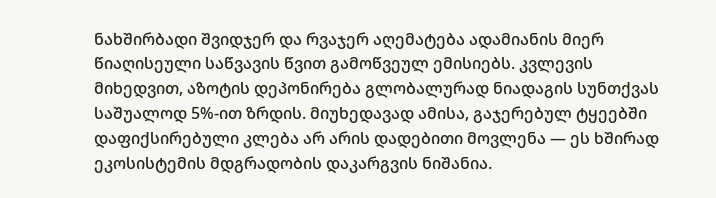ნახშირბადი შვიდჯერ და რვაჯერ აღემატება ადამიანის მიერ წიაღისეული საწვავის წვით გამოწვეულ ემისიებს. კვლევის მიხედვით, აზოტის დეპონირება გლობალურად ნიადაგის სუნთქვას საშუალოდ 5%-ით ზრდის. მიუხედავად ამისა, გაჯერებულ ტყეებში დაფიქსირებული კლება არ არის დადებითი მოვლენა — ეს ხშირად ეკოსისტემის მდგრადობის დაკარგვის ნიშანია.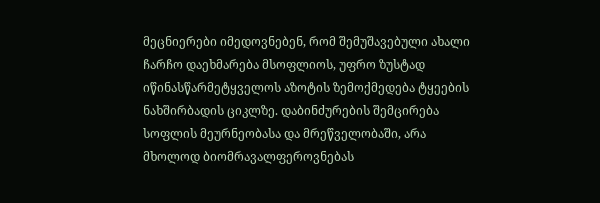მეცნიერები იმედოვნებენ, რომ შემუშავებული ახალი ჩარჩო დაეხმარება მსოფლიოს, უფრო ზუსტად იწინასწარმეტყველოს აზოტის ზემოქმედება ტყეების ნახშირბადის ციკლზე. დაბინძურების შემცირება სოფლის მეურნეობასა და მრეწველობაში, არა მხოლოდ ბიომრავალფეროვნებას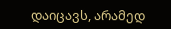დაიცავს, არამედ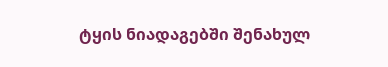ტყის ნიადაგებში შენახულ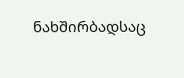ნახშირბადსაც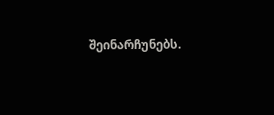შეინარჩუნებს.